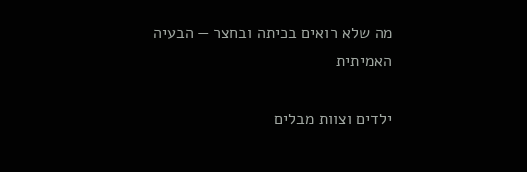מה שלא רואים בכיתה ובחצר — הבעיה האמיתית

ילדים וצוות מבלים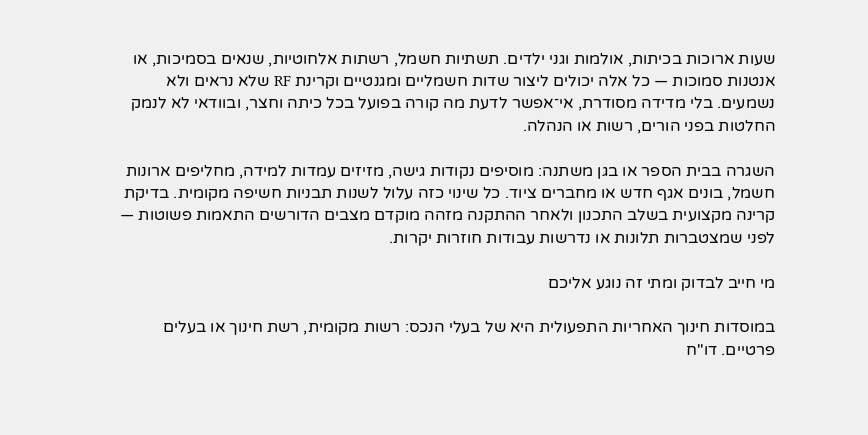שעות ארוכות בכיתות, אולמות וגני ילדים. תשתיות חשמל, רשתות אלחוטיות, שנאים בסמיכות, או אנטנות סמוכות — כל אלה יכולים ליצור שדות חשמליים ומגנטיים וקרינת RF שלא נראים ולא נשמעים. בלי מדידה מסודרת, אי־אפשר לדעת מה קורה בפועל בכל כיתה וחצר, ובוודאי לא לנמק החלטות בפני הורים, רשות או הנהלה.

השגרה בבית הספר או בגן משתנה: מוסיפים נקודות גישה, מזיזים עמדות למידה, מחליפים ארונות חשמל, בונים אגף חדש או מחברים ציוד. כל שינוי כזה עלול לשנות תבניות חשיפה מקומית. בדיקת קרינה מקצועית בשלב התכנון ולאחר ההתקנה מזהה מוקדם מצבים הדורשים התאמות פשוטות — לפני שמצטברות תלונות או נדרשות עבודות חוזרות יקרות.

מי חייב לבדוק ומתי זה נוגע אליכם

במוסדות חינוך האחריות התפעולית היא של בעלי הנכס: רשות מקומית, רשת חינוך או בעלים פרטיים. דו"ח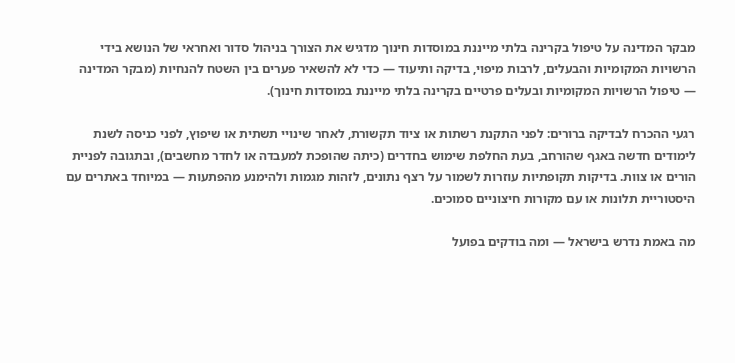מבקר המדינה על טיפול בקרינה בלתי מייננת במוסדות חינוך מדגיש את הצורך בניהול סדור ואחראי של הנושא בידי הרשויות המקומיות והבעלים, לרבות מיפוי, בדיקה ותיעוד — כדי לא להשאיר פערים בין השטח להנחיות (מבקר המדינה — טיפול הרשויות המקומיות ובעלים פרטיים בקרינה בלתי מייננת במוסדות חינוך).

רגעי ההכרח לבדיקה ברורים: לפני התקנת רשתות או ציוד תקשורת, לאחר שינויי תשתית או שיפוץ, לפני כניסה לשנת לימודים חדשה באגף שהורחב, בעת החלפת שימוש בחדרים (כיתה שהופכת למעבדה או לחדר מחשבים), ובתגובה לפניית הורים או צוות. בדיקות תקופתיות עוזרות לשמור על רצף נתונים, לזהות מגמות ולהימנע מהפתעות — במיוחד באתרים עם היסטוריית תלונות או עם מקורות חיצוניים סמוכים.

מה באמת נדרש בישראל — ומה בודקים בפועל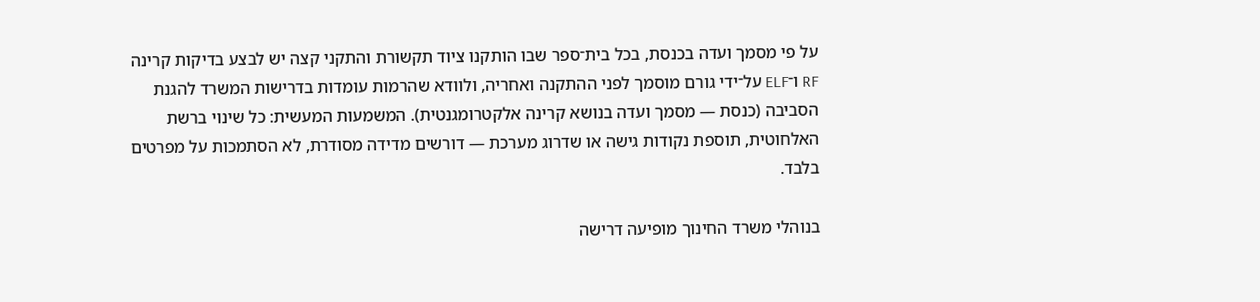על פי מסמך ועדה בכנסת, בכל בית־ספר שבו הותקנו ציוד תקשורת והתקני קצה יש לבצע בדיקות קרינה RF ו־ELF על־ידי גורם מוסמך לפני ההתקנה ואחריה, ולוודא שהרמות עומדות בדרישות המשרד להגנת הסביבה (כנסת — מסמך ועדה בנושא קרינה אלקטרומגנטית). המשמעות המעשית: כל שינוי ברשת האלחוטית, תוספת נקודות גישה או שדרוג מערכת — דורשים מדידה מסודרת, לא הסתמכות על מפרטים בלבד.

בנוהלי משרד החינוך מופיעה דרישה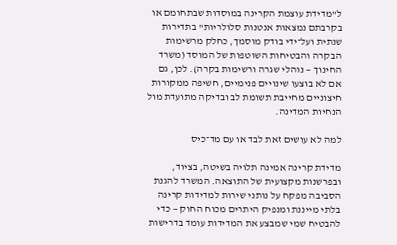ל"מדידת עוצמת הקרינה במוסדות שבתחומם או בקרבתם נמצאות אנטנות סלולריות" בתדירות שנתית ועל־ידי בודק מוסמך, כחלק מרשימות הבקרה והבטיחות השוטפות של המוסד (משרד החינוך — נוהלי שגרה ורשימות בקרה). לכן, גם אם לא בוצעו שינויים פנימיים, חשיפה ממקורות חיצוניים מחייבת תשומת לב ובדיקה מתועדת מול הנחיות המדינה.

למה לא עושים זאת לבד או עם מד־כיס

מדידת קרינה אמינה תלויה בשיטה, בציוד, ובפרשנות מקצועית של התוצאה. המשרד להגנת הסביבה מפקח על נותני שירות למדידות קרינה בלתי מייננת ומנפיק היתרים מכוח החוק — כדי להבטיח שמי שמבצע את המדידות עומד בדרישות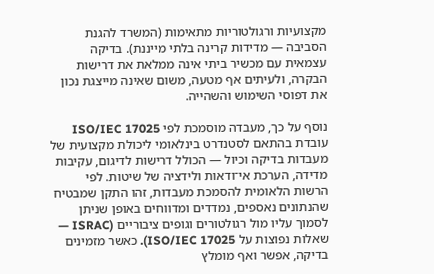מקצועיות ורגולטוריות מתאימות (המשרד להגנת הסביבה — מדידות קרינה בלתי מייננת). בדיקה עצמאית עם מכשיר ביתי אינה ממלאת את דרישות הבקרה, ולעיתים אף מטעה, משום שאינה מייצגת נכון את דפוסי השימוש והשהייה.

נוסף על כך, מעבדה מוסמכת לפי ISO/IEC 17025 עובדת בהתאם לסטנדרט בינלאומי ליכולת מקצועית של מעבדות בדיקה וכיול — הכולל דרישות לדיגום, עקיבות מדידה, הערכת אי־ודאות ולידציה של שיטות. לפי הרשות הלאומית להסמכת מעבדות, זהו התקן שמבטיח שהנתונים נאספים, נמדדים ומדווחים באופן שניתן לסמוך עליו מול רגולטורים וגופים ציבוריים (ISRAC — שאלות נפוצות על ISO/IEC 17025). כאשר מזמינים בדיקה, אפשר ואף מומלץ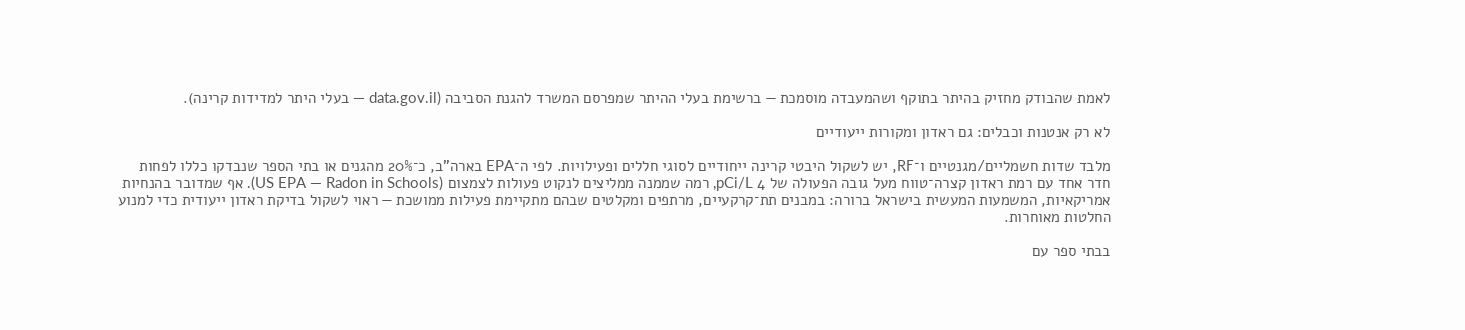לאמת שהבודק מחזיק בהיתר בתוקף ושהמעבדה מוסמכת — ברשימת בעלי ההיתר שמפרסם המשרד להגנת הסביבה (data.gov.il — בעלי היתר למדידות קרינה).

לא רק אנטנות וכבלים: גם ראדון ומקורות ייעודיים

מלבד שדות חשמליים/מגנטיים ו־RF, יש לשקול היבטי קרינה ייחודיים לסוגי חללים ופעילויות. לפי ה־EPA בארה"ב, כ־20% מהגנים או בתי הספר שנבדקו כללו לפחות חדר אחד עם רמת ראדון קצרה־טווח מעל גובה הפעולה של 4 pCi/L, רמה שממנה ממליצים לנקוט פעולות לצמצום (US EPA — Radon in Schools). אף שמדובר בהנחיות אמריקאיות, המשמעות המעשית בישראל ברורה: במבנים תת־קרקעיים, מרתפים ומקלטים שבהם מתקיימת פעילות ממושכת — ראוי לשקול בדיקת ראדון ייעודית כדי למנוע החלטות מאוחרות.

בבתי ספר עם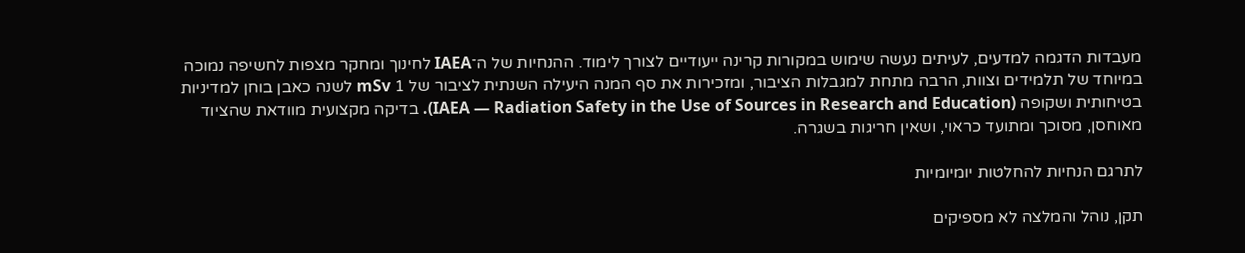מעבדות הדגמה למדעים, לעיתים נעשה שימוש במקורות קרינה ייעודיים לצורך לימוד. ההנחיות של ה־IAEA לחינוך ומחקר מצפות לחשיפה נמוכה במיוחד של תלמידים וצוות, הרבה מתחת למגבלות הציבור, ומזכירות את סף המנה היעילה השנתית לציבור של 1 mSv לשנה כאבן בוחן למדיניות בטיחותית ושקופה (IAEA — Radiation Safety in the Use of Sources in Research and Education). בדיקה מקצועית מוודאת שהציוד מאוחסן, מסוכך ומתועד כראוי, ושאין חריגות בשגרה.

לתרגם הנחיות להחלטות יומיומיות

תקן, נוהל והמלצה לא מספיקים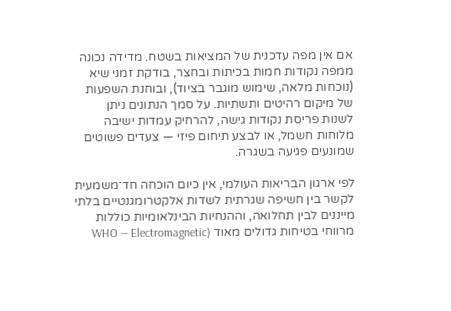אם אין מפה עדכנית של המציאות בשטח. מדידה נכונה ממפה נקודות חמות בכיתות ובחצר, בודקת זמני שיא (נוכחות מלאה, שימוש מוגבר בציוד), ובוחנת השפעות של מיקום רהיטים ותשתיות. על סמך הנתונים ניתן לשנות פריסת נקודות גישה, להרחיק עמדות ישיבה מלוחות חשמל, או לבצע תיחום פיזי — צעדים פשוטים שמונעים פגיעה בשגרה.

לפי ארגון הבריאות העולמי, אין כיום הוכחה חד־משמעית לקשר בין חשיפה שגרתית לשדות אלקטרומגנטיים בלתי מייננים לבין תחלואה, וההנחיות הבינלאומיות כוללות מרווחי בטיחות גדולים מאוד (WHO — Electromagnetic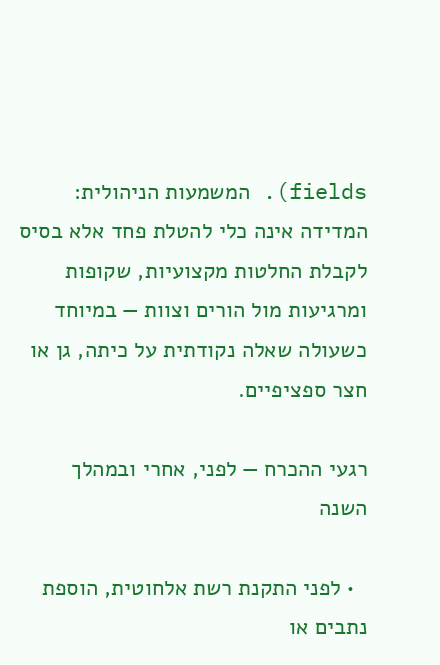fields). המשמעות הניהולית: המדידה אינה כלי להטלת פחד אלא בסיס לקבלת החלטות מקצועיות, שקופות ומרגיעות מול הורים וצוות — במיוחד כשעולה שאלה נקודתית על כיתה, גן או חצר ספציפיים.

רגעי ההכרח — לפני, אחרי ובמהלך השנה

  • לפני התקנת רשת אלחוטית, הוספת נתבים או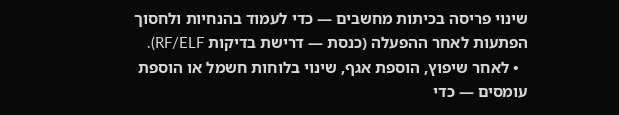שינוי פריסה בכיתות מחשבים — כדי לעמוד בהנחיות ולחסוך הפתעות לאחר ההפעלה (כנסת — דרישת בדיקות RF/ELF).
  • לאחר שיפוץ, הוספת אגף, שינוי בלוחות חשמל או הוספת עומסים — כדי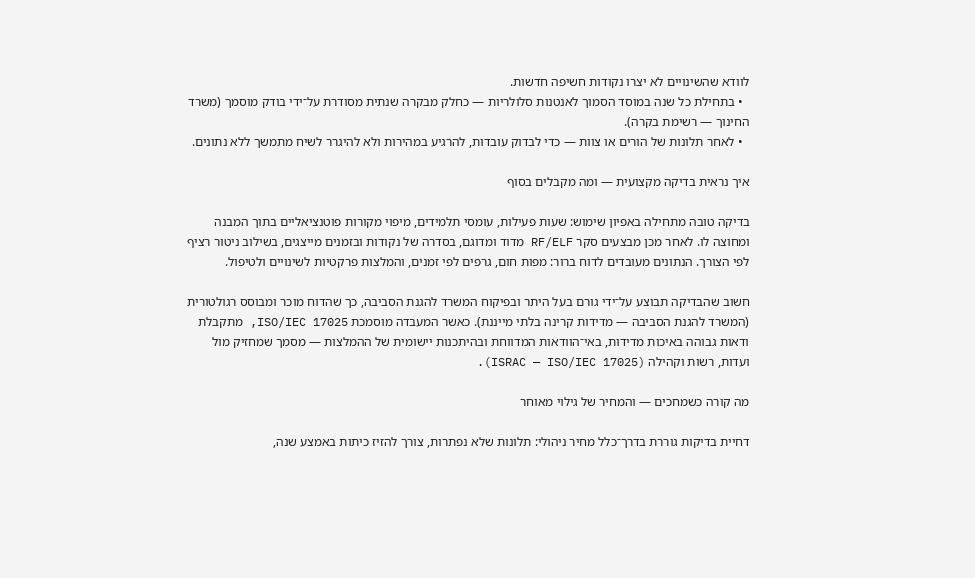לוודא שהשינויים לא יצרו נקודות חשיפה חדשות.
  • בתחילת כל שנה במוסד הסמוך לאנטנות סלולריות — כחלק מבקרה שנתית מסודרת על־ידי בודק מוסמך (משרד החינוך — רשימת בקרה).
  • לאחר תלונות של הורים או צוות — כדי לבדוק עובדות, להרגיע במהירות ולא להיגרר לשיח מתמשך ללא נתונים.

איך נראית בדיקה מקצועית — ומה מקבלים בסוף

בדיקה טובה מתחילה באפיון שימוש: שעות פעילות, עומסי תלמידים, מיפוי מקורות פוטנציאליים בתוך המבנה ומחוצה לו. לאחר מכן מבצעים סקר RF/ELF מדוד ומדוגם, בסדרה של נקודות ובזמנים מייצגים, בשילוב ניטור רציף לפי הצורך. הנתונים מעובדים לדוח ברור: מפות חום, גרפים לפי זמנים, והמלצות פרקטיות לשינויים ולטיפול.

חשוב שהבדיקה תבוצע על־ידי גורם בעל היתר ובפיקוח המשרד להגנת הסביבה, כך שהדוח מוכר ומבוסס רגולטורית (המשרד להגנת הסביבה — מדידות קרינה בלתי מייננת). כאשר המעבדה מוסמכת ISO/IEC 17025, מתקבלת ודאות גבוהה באיכות מדידות, באי־הוודאות המדווחת ובהיתכנות יישומית של ההמלצות — מסמך שמחזיק מול ועדות, רשות וקהילה (ISRAC — ISO/IEC 17025).

מה קורה כשמחכים — והמחיר של גילוי מאוחר

דחיית בדיקות גוררת בדרך־כלל מחיר ניהולי: תלונות שלא נפתרות, צורך להזיז כיתות באמצע שנה,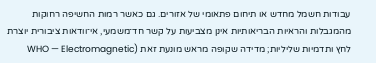עבודות חשמל מחדש או תיחום פתאומי של אזורים. גם כאשר רמות החשיפה רחוקות מהמגבלות והראיות הבריאותיות אינן מצביעות על קשר חד־משמעי, אי־וודאות ציבורית יוצרת לחץ ותדמיות שליליות; מדידה שקופה מראש מונעת זאת (WHO — Electromagnetic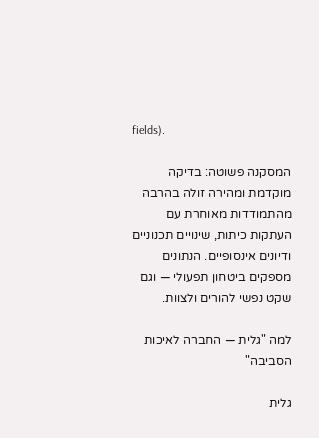fields).

המסקנה פשוטה: בדיקה מוקדמת ומהירה זולה בהרבה מהתמודדות מאוחרת עם העתקות כיתות, שינויים תכנוניים ודיונים אינסופיים. הנתונים מספקים ביטחון תפעולי — וגם שקט נפשי להורים ולצוות.

למה "גלית — החברה לאיכות הסביבה"

גלית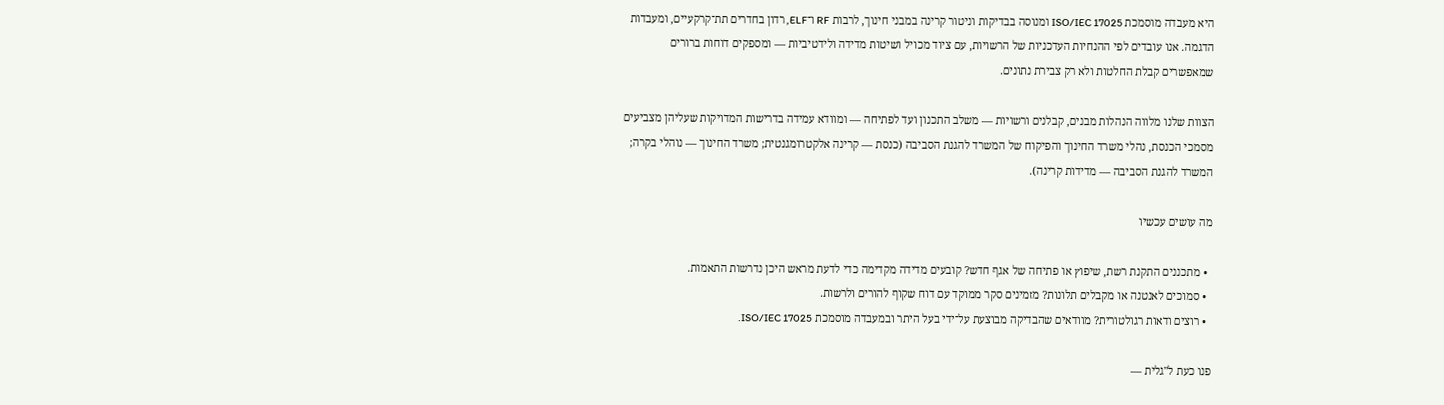היא מעבדה מוסמכת ISO/IEC 17025 ומנוסה בבדיקות וניטור קרינה במבני חינוך, לרבות RF ו־ELF, רדון בחדרים תת־קרקעיים, ומעבדות הדגמה. אנו עובדים לפי ההנחיות העדכניות של הרשויות, עם ציוד מכויל ושיטות מדידה ולידטיביות — ומספקים דוחות ברורים שמאפשרים קבלת החלטות ולא רק צבירת נתונים.

הצוות שלנו מלווה הנהלות מבנים, קבלנים ורשויות — משלב התכנון ועד לפתיחה — ומוודא עמידה בדרישות המדויקות שעליהן מצביעים מסמכי הכנסת, נהלי משרד החינוך והפיקוח של המשרד להגנת הסביבה (כנסת — קרינה אלקטרומגנטית; משרד החינוך — נוהלי בקרה; המשרד להגנת הסביבה — מדידות קרינה).

מה עושים עכשיו

  • מתכננים התקנת רשת, שיפוץ או פתיחה של אגף חדש? קובעים מדידה מקדימה כדי לדעת מראש היכן נדרשות התאמות.
  • סמוכים לאנטנה או מקבלים תלונות? מזמינים סקר ממוקד עם דוח שקוף להורים ולרשות.
  • רוצים ודאות רגולטורית? מוודאים שהבדיקה מבוצעת על־ידי בעל היתר ובמעבדה מוסמכת ISO/IEC 17025.

פנו כעת ל"גלית —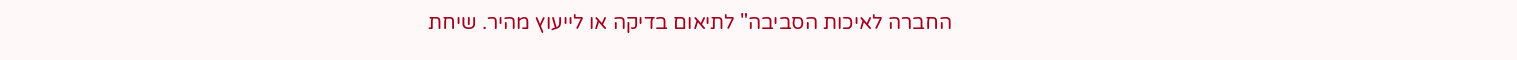החברה לאיכות הסביבה" לתיאום בדיקה או לייעוץ מהיר. שיחת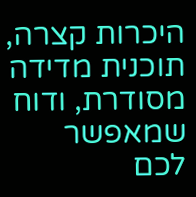היכרות קצרה, תוכנית מדידה מסודרת, ודוח שמאפשר לכם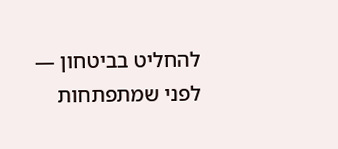להחליט בביטחון — לפני שמתפתחות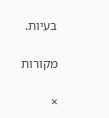בעיות.

מקורות

×